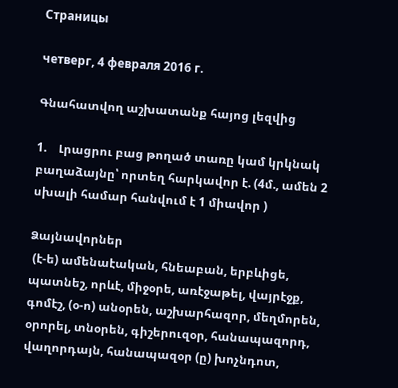Страницы

четверг, 4 февраля 2016 г.

Գնահատվող աշխատանք հայոց լեզվից

1.    Լրացրու բաց թողած տառը կամ կրկնակ բաղաձայնը՝ որտեղ հարկավոր է. (4մ., ամեն 2 սխալի համար հանվում է 1 միավոր )

Ձայնավորներ
 (է-ե) ամենաէական, հնեաբան, երբևիցե, պատնեշ, որևէ, միջօրե, առէջաթել, վայրէջք, գոմէշ, (օ-ո) անօրեն, աշխարհազոր, մեղմորեն, օրորել, տնօրեն, գիշերուզօր, հանապազորդ, վաղորդայն, հանապազօր (ը) խոչնդոտ,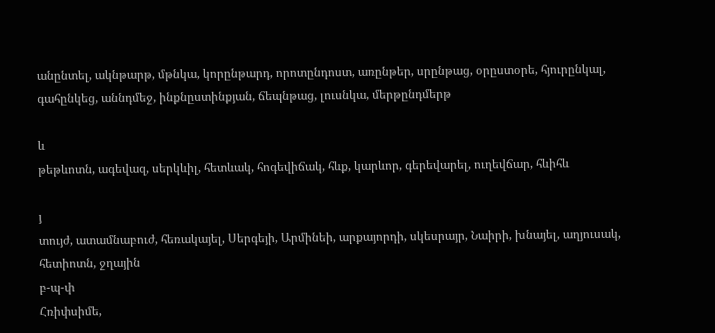անընտել, ակնթարթ, մթնկա, կորընթարդ, որոտընդոստ, առընթեր, սրընթաց, օրըստօրե, հյուրընկալ, գահընկեց, աննդմեջ, ինքնըստինքյան, ճեպնթաց, լուսնկա, մերթընդմերթ

և
թեթևոտն, ագեվազ, սերկևիլ, հետևակ, հոգեվիճակ, հևք, կարևոր, գերեվարել, ուղեվճար, հևիհև

յ
տույժ, ատամնաբուժ, հեռակայել, Սերգեյի, Արմինեի, արքայորդի, սկեսրայր, Նաիրի, խնայել, աղյուսակ, հետիոտն, ջղային
բ-պ-փ
Հռիփսիմե,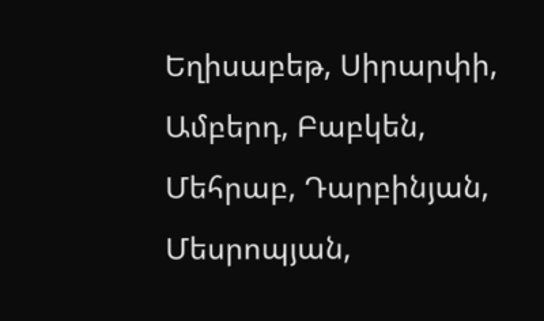Եղիսաբեթ, Սիրարփի, Ամբերդ, Բաբկեն, Մեհրաբ, Դարբինյան, Մեսրոպյան,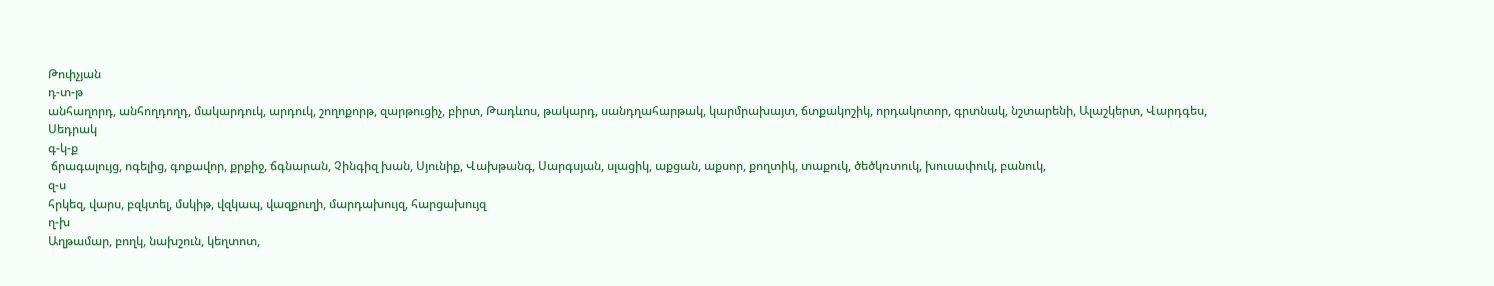Թոփչյան
դ-տ-թ
անհաղորդ, անհողդողդ, մակարդուկ, արդուկ, շողոքորթ, զարթուցիչ, բիրտ, Թադևոս, թակարդ, սանդղահարթակ, կարմրախայտ, ճտքակոշիկ, որդակոտոր, գրտնակ, նշտարենի, Ալաշկերտ, Վարդգես, Սեդրակ
գ-կ-ք
 ճրագալույց, ոգելից, գոքավոր, քրքիջ, ճգնարան, Չինգիզ խան, Սյունիք, Վախթանգ, Սարգսյան, սլացիկ, աքցան, աքսոր, քողտիկ, տաքուկ, ծեծկռտուկ, խուսափուկ, բանուկ,
զ-ս
հրկեզ, վարս, բզկտել, մսկիթ, վզկապ, վազքուղի, մարդախույզ, հարցախույզ
ղ-խ
Աղթամար, բողկ, նախշուն, կեղտոտ,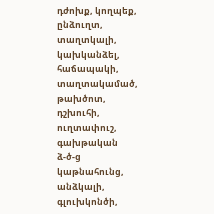դժոխք, կողպեք, ընձուղտ, տաղտկալի, կախկանձել, հաճապակի,  տաղտակամած, թախծոտ, դշխուհի, ուղտափուշ, գախթական
ձ-ծ-ց
կաթնահունց, անձկալի, գլուխկոնծի,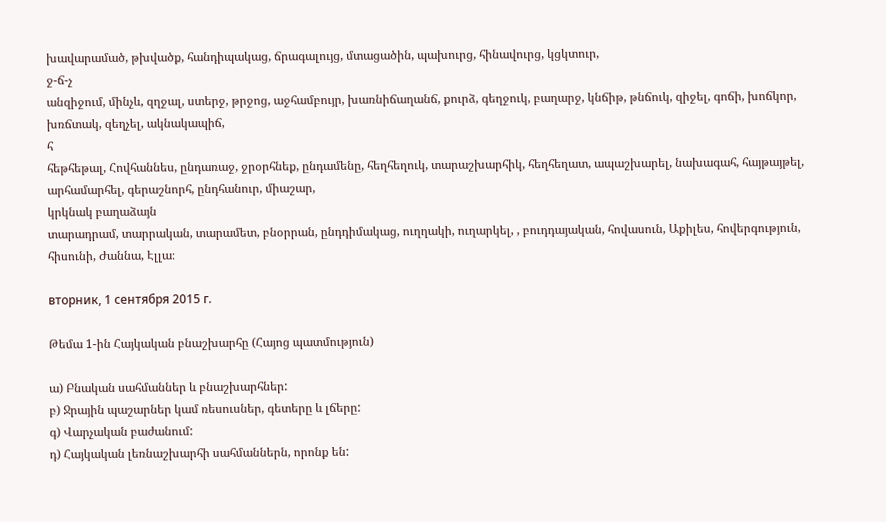խավարամած, թխվածք, հանդիպակաց, ճրագալույց, մտացածին, պախուրց, հինավուրց, կցկտուր,
ջ-ճ-չ
անզիջում, մինչև, զղջալ, ստերջ, թրջոց, աջհամբույր, խառնիճաղանճ, քուրձ, գեղջուկ, բաղարջ, կնճիթ, թնճուկ, զիջել, գոճի, խոճկոր, խռճտակ, զեղչել, ակնակապիճ,
հ
հեթհեթալ, Հովհաննես, ընդառաջ, ջրօրհնեք, ընդամենը, հեղհեղուկ, տարաշխարհիկ, հեղհեղատ, ապաշխարել, նախագահ, հայթայթել, արհամարհել, գերաշնորհ, ընդհանուր, միաշար,
կրկնակ բաղաձայն
տարադրամ, տարրական, տարամետ, բնօրրան, ընդդիմակաց, ուղղակի, ուղարկել, , բուդդայական, հովասուն, Աքիլես, հովերգություն, հիսունի, Ժաննա, Էլլա։

вторник, 1 сентября 2015 г.

Թեմա 1-ին Հայկական բնաշխարհը (Հայոց պատմություն)

ա) Բնական սահմաններ և բնաշխարհներ:
բ) Ջրային պաշարներ կամ ռեսուսներ, գետերը և լճերը:
գ) Վարչական բաժանում:
դ) Հայկական լեռնաշխարհի սահմաններն, որոնք են: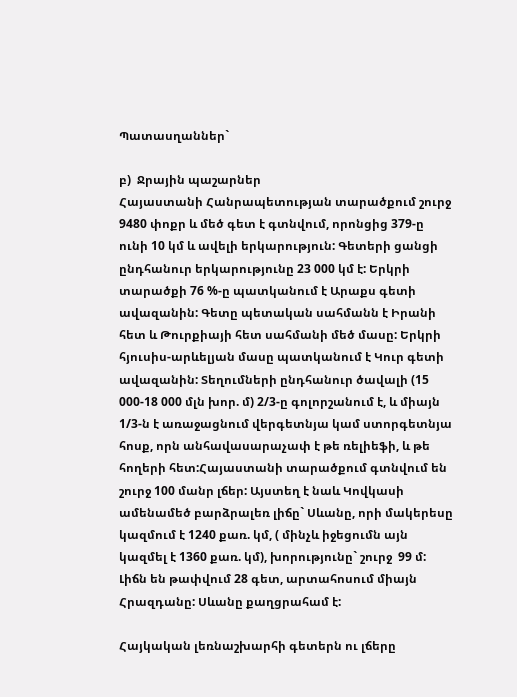Պատասղաններ`

բ)  Ջրային պաշարներ
Հայաստանի Հանրապետության տարածքում շուրջ 9480 փոքր և մեծ գետ է գտնվում, որոնցից 379-ը ունի 10 կմ և ավելի երկարություն: Գետերի ցանցի ընդհանուր երկարությունը 23 000 կմ է: Երկրի տարածքի 76 %-ը պատկանում է Արաքս գետի ավազանին: Գետը պետական սահմանն է Իրանի հետ և Թուրքիայի հետ սահմանի մեծ մասը: Երկրի հյուսիս-արևելյան մասը պատկանում է Կուր գետի ավազանին: Տեղումների ընդհանուր ծավալի (15 000-18 000 մլն խոր. մ) 2/3-ը գոլորշանում է, և միայն 1/3-ն է առաջացնում վերգետնյա կամ ստորգետնյա հոսք, որն անհավասարաչափ է թե ռելիեֆի, և թե հողերի հետ:Հայաստանի տարածքում գտնվում են շուրջ 100 մանր լճեր: Այստեղ է նաև Կովկասի ամենամեծ բարձրալեռ լիճը` Սևանը, որի մակերեսը կազմում է 1240 քառ. կմ, ( մինչև իջեցումն այն կազմել է 1360 քառ. կմ), խորությունը` շուրջ  99 մ: Լիճն են թափվում 28 գետ, արտահոսում միայն Հրազդանը: Սևանը քաղցրահամ է:

Հայկական լեռնաշխարհի գետերն ու լճերը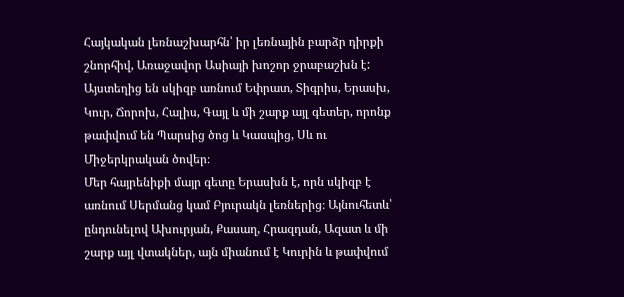Հայկական լեռնաշխարհն՝ իր լեռնային բարձր դիրքի շնորհիվ, Առաջավոր Ասիայի խոշոր ջրաբաշխն է: Այստեղից են սկիզբ առնում Եփրատ, Տիգրիս, Երասխ, Կուր, Ճորոխ, Հալիս, Գայլ և մի շարք այլ գետեր, որոնք թափվում են Պարսից ծոց և Կասպից, Սև ու Միջերկրական ծովեր։
Մեր հայրենիքի մայր գետը Երասխն է, որն սկիզբ է առնում Սերմանց կամ Բյուրակն լեռներից։ Այնուհետև՝ ընդունելով Ախուրյան, Քասաղ, Հրազդան, Ազատ և մի շարք այլ վտակներ, այն միանում է Կուրին և թափվում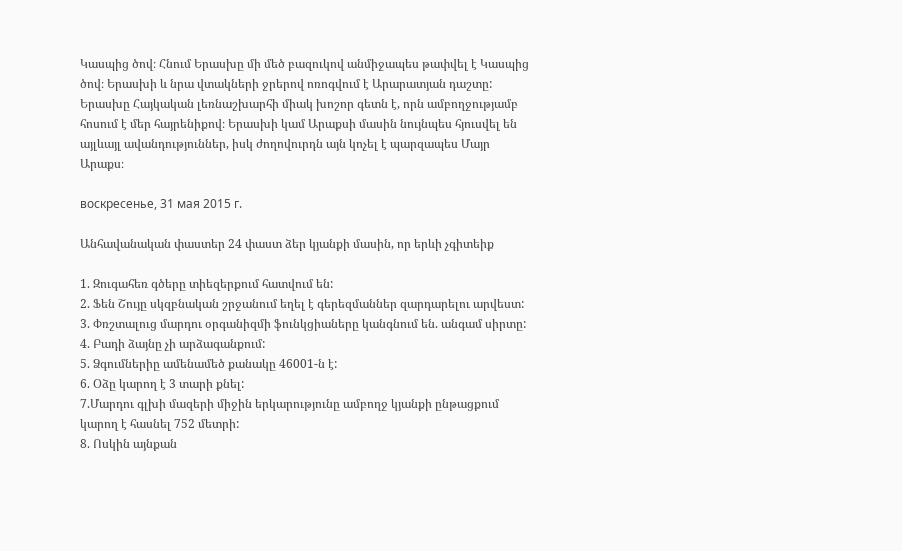Կասպից ծով։ Հնում Երասխը մի մեծ բազուկով անմիջապես թափվել է Կասպից ծով։ Երասխի և նրա վտակների ջրերով ոռոգվում է Արարատյան դաշտը:
Երասխը Հայկական լեռնաշխարհի միակ խոշոր գետն է, որն ամբողջությամբ հոսում է մեր հայրենիքով։ Երասխի կամ Արաքսի մասին նույնպես հյուսվել են այլևայլ ավանդություններ, իսկ ժողովուրդն այն կոչել է պարզապես Մայր Արաքս։

воскресенье, 31 мая 2015 г.

Անհավանական փաստեր 24 փաստ ձեր կյանքի մասին, որ երևի չգիտեիք

1. Զուգահեռ գծերը տիեզերքում հատվում են:
2. Ֆեն Շույը սկզբնական շրջանում եղել է գերեզմաններ զարդարելու արվեստ:
3. Փռշտալուց մարդու օրգանիզմի ֆունկցիաները կանգնում են. անգամ սիրտը:
4. Բադի ձայնը չի արձագանքում:
5. Ձգումներիը ամենամեծ քանակը 46001-ն է:
6. Օձը կարող է 3 տարի քնել:
7.Մարդու գլխի մազերի միջին երկարությունը ամբողջ կյանքի ընթացքում կարող է հասնել 752 մետրի:
8. Ոսկին այնքան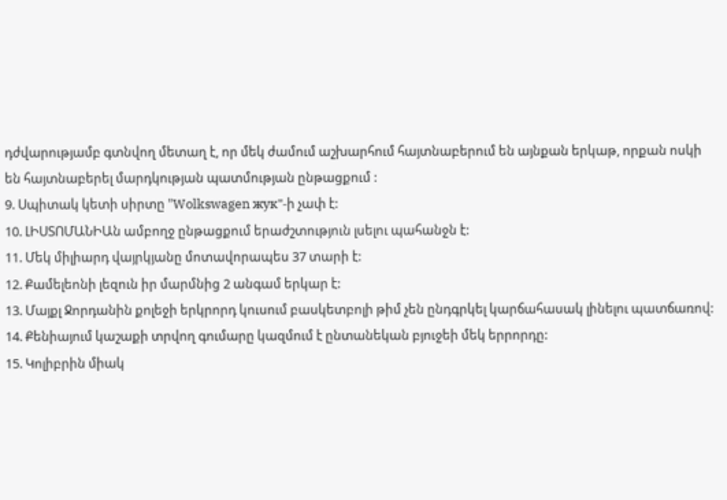դժվարությամբ գտնվող մետաղ է, որ մեկ ժամում աշխարհում հայտնաբերում են այնքան երկաթ, որքան ոսկի են հայտնաբերել մարդկության պատմության ընթացքում :
9. Սպիտակ կետի սիրտը "Wolkswagen жук"-ի չափ է:
10. ԼԻՍՏՈՄԱՆԻԱն ամբողջ ընթացքում երաժշտություն լսելու պահանջն է:
11. Մեկ միլիարդ վայրկյանը մոտավորապես 37 տարի է:
12. Քամելեոնի լեզուն իր մարմնից 2 անգամ երկար է:
13. Մայքլ Ջորդանին քոլեջի երկրորդ կուսում բասկետբոլի թիմ չեն ընդգրկել կարճահասակ լինելու պատճառով:
14. Քենիայում կաշաքի տրվող գումարը կազմում է ընտանեկան բյուջեի մեկ երրորդը:
15. Կոլիբրին միակ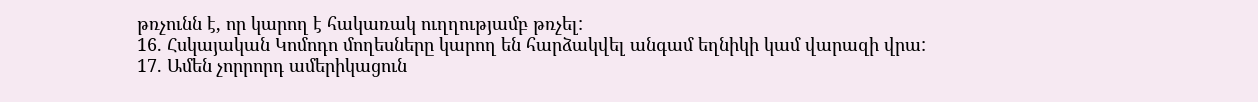թռչունն է, որ կարող է հակառակ ուղղությամբ թռչել:
16. Հսկայական Կոմոդո մողեսները կարող են հարձակվել անգամ եղնիկի կամ վարազի վրա:
17. Ամեն չորրորդ ամերիկացուն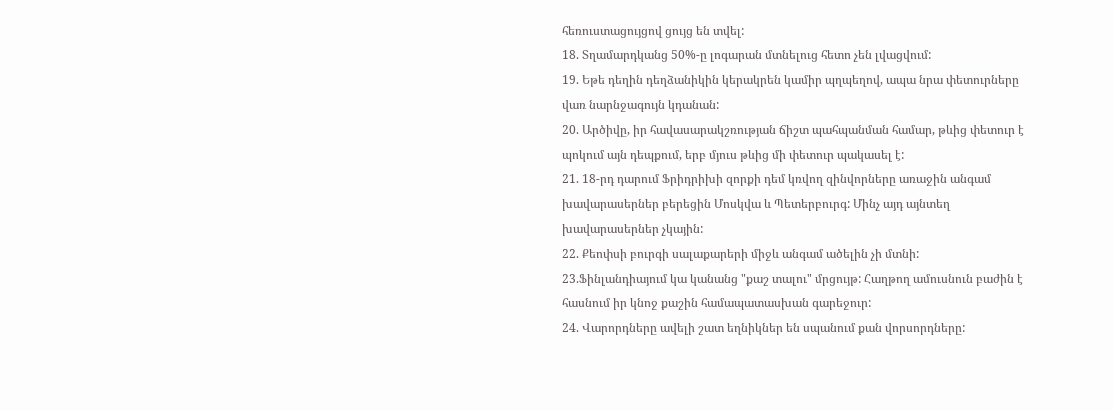հեռուստացույցով ցույց են տվել:
18. Տղամարդկանց 50%-ը լոգարան մտնելուց հետո չեն լվացվում:
19. Եթե դեղին դեղձանիկին կերակրեն կամիր պղպեղով, ապա նրա փետուրները վառ նարնջագույն կդանան:
20. Արծիվը, իր հավասարակշռության ճիշտ պահպանման համար, թևից փետուր է պոկում այն դեպքում, երբ մյուս թևից մի փետուր պակասել է:
21. 18-րդ դարում Ֆրիդրիխի զորքի դեմ կռվող զինվորները առաջին անգամ խավարասերներ բերեցին Մոսկվա և Պետերբուրգ: Մինչ այդ այնտեղ խավարասերներ չկային:
22. Քեոփսի բուրգի սալաքարերի միջև անգամ ածելին չի մտնի:
23.Ֆինլանդիայում կա կանանց "քաշ տալու" մրցույթ: Հաղթող ամուսնուն բաժին է հասնում իր կնոջ քաշին համապատասխան գարեջուր:
24. Վարորդները ավելի շատ եղնիկներ են սպանում քան վորսորդները: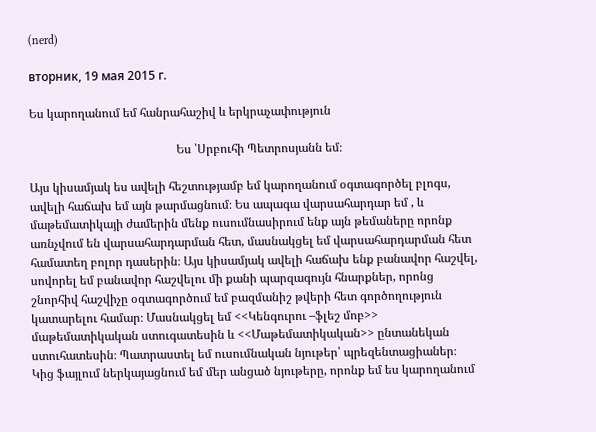(nerd)

вторник, 19 мая 2015 г.

Ես կարողանում եմ հանրահաշիվ և երկրաչափություն

                                                 Ես ՝Սրբուհի Պետրոսյանն եմ։

Այս կիսամյակ ես ավելի հեշտությամբ եմ կարողանում օգտագործել բլոգս, ավելի հաճախ եմ այն թարմացնում։ Ես ապագա վարսահարդար եմ , և մաթեմատիկայի ժամերին մենք ուսումնասիրում ենք այն թեմաները որոնք առնչվում են վարսահարդարման հետ, մասնակցել եմ վարսահարդարման հետ համատեղ բոլոր դասերին։ Այս կիսամյակ ավելի հաճախ ենք բանավոր հաշվել, սովորել եմ բանավոր հաշվելու մի քանի պարզագույն հնարքներ, որոնց շնորհիվ հաշվիչը օգտագործում եմ բազմանիշ թվերի հետ գործողություն կատարելու համար։ Մասնակցել եմ <<Կենգուրու –ֆլեշ մոբ>> մաթեմատիկական ստուգատեսին և <<Մաթեմատիկական>> ընտանեկան ստուհատեսին։ Պատրաստել եմ ուսումնական նյութեր՝ պրեզենտացիաներ։ Կից ֆայլում ներկայացնում եմ մեր անցած նյութերը, որոնք եմ ես կարողանում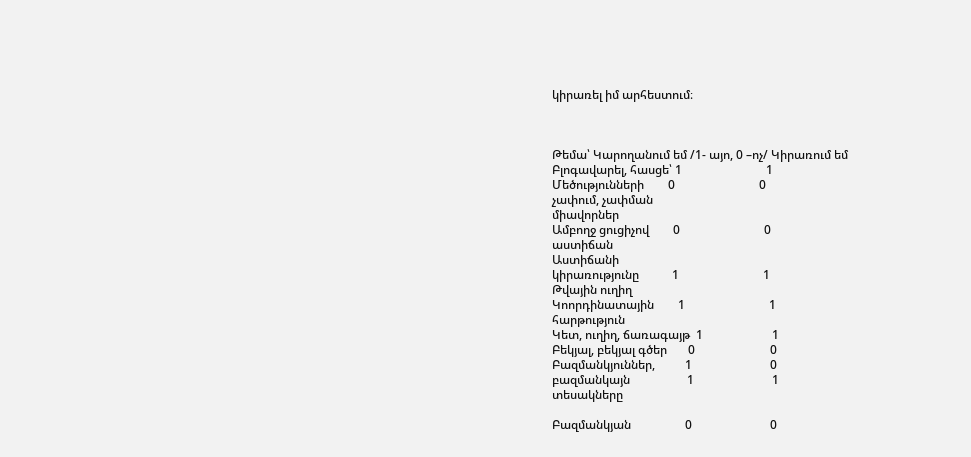կիրառել իմ արհեստում։



Թեմա՝ Կարողանում եմ /1- այո, 0 –ոչ/ Կիրառում եմ
Բլոգավարել, հասցե՝ 1                            1
Մեծությունների        0                            0
չափում, չափման
միավորներ
Ամբողջ ցուցիչով        0                            0
աստիճան
Աստիճանի
կիրառությունը           1                            1
Թվային ուղիղ
Կոորդինատային        1                            1
հարթություն
Կետ, ուղիղ, ճառագայթ  1                       1
Բեկյալ, բեկյալ գծեր       0                         0
Բազմանկյուններ,          1                          0
բազմանկայն                   1                          1
տեսակները

Բազմանկյան                  0                          0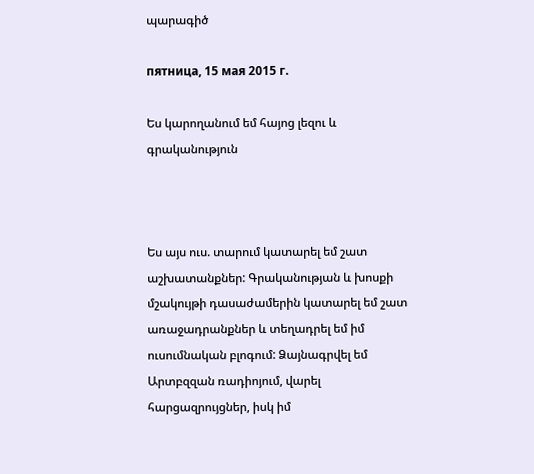պարագիծ

пятница, 15 мая 2015 г.

Ես կարողանում եմ հայոց լեզու և գրականություն



Ես այս ուս. տարում կատարել եմ շատ աշխատանքներ: Գրականության և խոսքի մշակույթի դասաժամերին կատարել եմ շատ առաջադրանքներ և տեղադրել եմ իմ ուսումնական բլոգում: Ձայնագրվել եմ Արտբզզան ռադիոյում, վարել հարցազրույցներ, իսկ իմ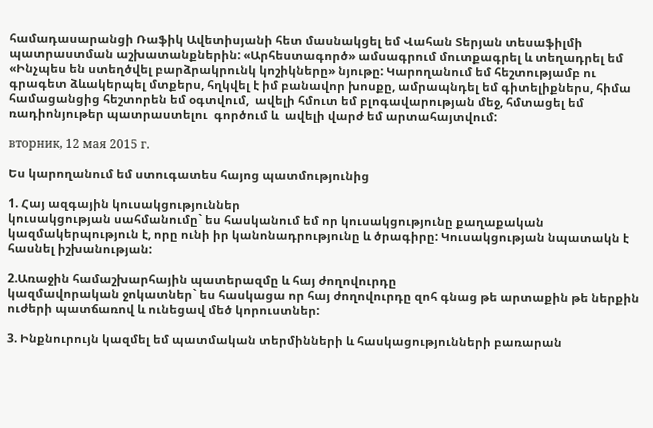համադասարանցի Ռաֆիկ Ավետիսյանի հետ մասնակցել եմ Վահան Տերյան տեսաֆիլմի պատրաստման աշխատանքներին: «Արհեստագործ» ամսագրում մուտքագրել և տեղադրել եմ «Ինչպես են ստեղծվել բարձրակրունկ կոշիկները» նյութը: Կարողանում եմ հեշտությամբ ու գրագետ ձևակերպել մտքերս, հղկվել է իմ բանավոր խոսքը, ամրապնդել եմ գիտելիքներս, հիմա համացանցից հեշտորեն եմ օգտվում,  ավելի հմուտ եմ բլոգավարության մեջ, հմտացել եմ ռադիոնյութեր պատրաստելու  գործում և  ավելի վարժ եմ արտահայտվում:

вторник, 12 мая 2015 г.

Ես կարողանում եմ ստուգատես հայոց պատմությունից

1. Հայ ազգային կուսակցություններ
կուսակցության սահմանումը` ես հասկանում եմ որ կուսակցությունը քաղաքական կազմակերպություն է, որը ունի իր կանոնադրությունը և ծրագիրը: Կուսակցության նպատակն է հասնել իշխանության:

2.Առաջին համաշխարհային պատերազմը և հայ ժողովուրդը
կազմավորական ջոկատներ` ես հասկացա որ հայ ժողովուրդը զոհ գնաց թե արտաքին թե ներքին ուժերի պատճառով և ունեցավ մեծ կորուստներ:

3. Ինքնուրույն կազմել եմ պատմական տերմինների և հասկացությունների բառարան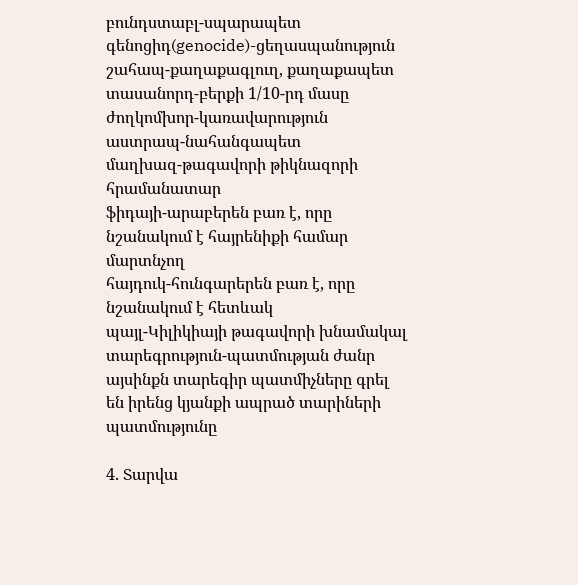բունդստաբլ-սպարապետ
գենոցիդ(genocide)-ցեղասպանություն
շահապ-քաղաքագլուղ, քաղաքապետ
տասանորդ-բերքի 1/10-րդ մասը
ժողկոմխոր-կառավարություն
աստրապ-նահանգապետ
մաղխազ-թագավորի թիկնազորի հրամանատար
ֆիդայի-արաբերեն բառ է, որը նշանակում է հայրենիքի համար մարտնչող
հայդուկ-հունգարերեն բառ է, որը նշանակում է հետևակ
պայլ-Կիլիկիայի թագավորի խնամակալ
տարեգրություն-պատմության ժանր այսինքն տարեգիր պատմիչները գրել են իրենց կյանքի ապրած տարիների պատմությունը

4. Տարվա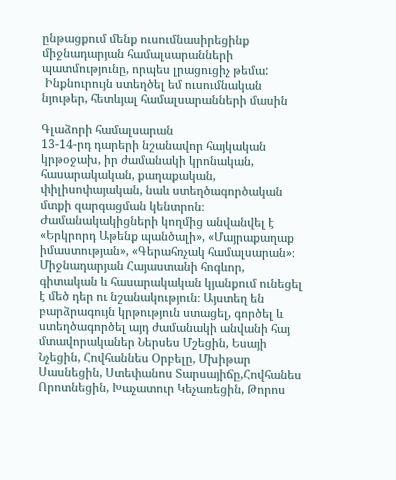ընթացքում մենք ուսումնասիրեցինք միջնադարյան համալսարանների պատմությունը, որպես լրացուցիչ թեմա:
 Ինքնուրույն ստեղծել եմ ուսումնական նյութեր, հետևյալ համալսարանների մասին

Գլաձորի համալսարան
13-14-րդ դարերի նշանավոր հայկական կրթօջախ, իր ժամանակի կրոնական, հասարակական, քաղաքական, փիլիսոփայական, նաև ստեղծագործական մտքի զարգացման կենտրոն։ Ժամանակակիցների կողմից անվանվել է «Երկրորդ Աթենք պանծալի», «Մայրաքաղաք իմաստության», «Գերահռչակ համալսարան»։ Միջնադարյան Հայաստանի հոգևոր, գիտական և հասարակական կյանքում ունեցել է մեծ դեր ու նշանակություն։ Այստեղ են բարձրագույն կրթություն ստացել, գործել և ստեղծագործել այդ ժամանակի անվանի հայ մտավորականեր Ներսես Մշեցին, Եսայի Նչեցին, Հովհաննես Օրբելը, Մխիթար Սասնեցին, Ստեփանոս Տարսայիճը,Հովհանես Որոտնեցին, Խաչատուր Կեչառեցին, Թորոս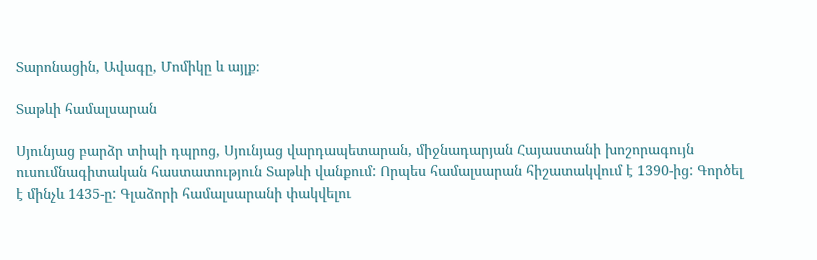Տարոնացին, Ավագը, Մոմիկը և այլք։

Տաթևի համալսարան

Սյունյաց բարձր տիպի դպրոց, Սյունյաց վարդապետարան, միջնադարյան Հայաստանի խոշորագույն ուսումնագիտական հաստատություն Տաթևի վանքում: Որպես համալսարան հիշատակվում է 1390-ից: Գործել է մինչև 1435-ը: Գլաձորի համալսարանի փակվելու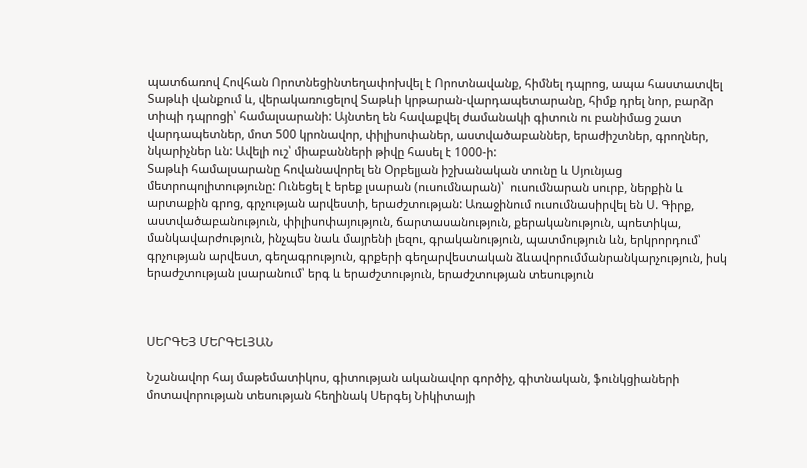պատճառով Հովհան Որոտնեցինտեղափոխվել է Որոտնավանք, հիմնել դպրոց, ապա հաստատվել Տաթևի վանքում և, վերակառուցելով Տաթևի կրթարան-վարդապետարանը, հիմք դրել նոր, բարձր տիպի դպրոցի՝ համալսարանի: Այնտեղ են հավաքվել ժամանակի գիտուն ու բանիմաց շատ վարդապետներ, մոտ 500 կրոնավոր, փիլիսոփաներ, աստվածաբաններ, երաժիշտներ, գրողներ, նկարիչներ ևն: Ավելի ուշ՝ միաբանների թիվը հասել է 1000-ի:
Տաթևի համալսարանը հովանավորել են Օրբելյան իշխանական տունը և Սյունյաց մետրոպոլիտությունը: Ունեցել է երեք լսարան (ուսումնարան)՝  ուսումնարան սուրբ, ներքին և արտաքին գրոց, գրչության արվեստի, երաժշտության: Առաջինում ուսումնասիրվել են Ս. Գիրք, աստվածաբանություն, փիլիսոփայություն, ճարտասանություն, քերականություն, պոետիկա, մանկավարժություն, ինչպես նաև մայրենի լեզու, գրականություն, պատմություն ևն, երկրորդում՝ գրչության արվեստ, գեղագրություն, գրքերի գեղարվեստական ձևավորումմանրանկարչություն, իսկ երաժշտության լսարանում՝ երգ և երաժշտություն, երաժշտության տեսություն



ՍԵՐԳԵՅ ՄԵՐԳԵԼՅԱՆ

Նշանավոր հայ մաթեմատիկոս, գիտության ականավոր գործիչ, գիտնական, ֆունկցիաների մոտավորության տեսության հեղինակ Սերգեյ Նիկիտայի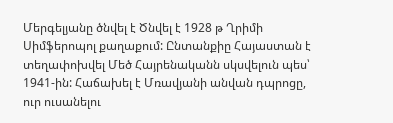Մերգելյանը ծնվել է Ծնվել է 1928 թ Ղրիմի Սիմֆերոպոլ քաղաքում: Ընտանքիը Հայաստան է տեղափոխվել Մեծ Հայրենականն սկսվելուն պես՝ 1941-ին: Հաճախել է Մռավյանի անվան դպրոցը, ուր ուսանելու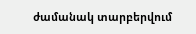ժամանակ տարբերվում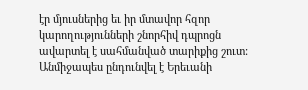էր մյուսներից եւ իր մտավոր հզոր կարողությունների շնորհիվ դպրոցն ավարտել է սահմանված տարիքից շուտ: Անմիջապես ընդունվել է Երեւանի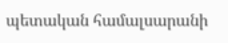պետական համալսարանի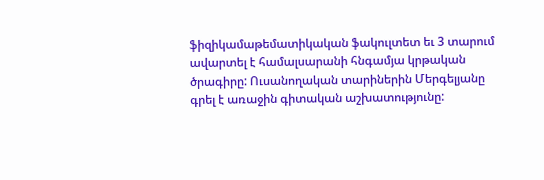ֆիզիկամաթեմատիկական ֆակուլտետ եւ 3 տարում ավարտել է համալսարանի հնգամյա կրթական ծրագիրը: Ուսանողական տարիներին Մերգելյանը գրել է առաջին գիտական աշխատությունը: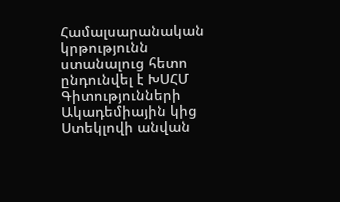Համալսարանական կրթությունն ստանալուց հետո ընդունվել է ԽՍՀՄ Գիտությունների Ակադեմիային կից Ստեկլովի անվան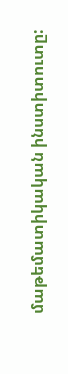մաթեմատիկական ինստիտուտը: